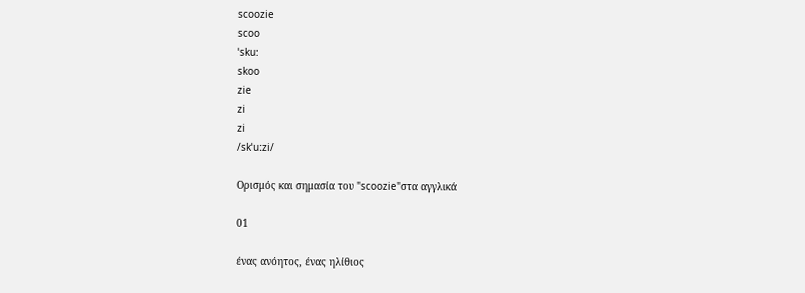scoozie
scoo
ˈsku:
skoo
zie
zi
zi
/skˈuːzi/

Ορισμός και σημασία του "scoozie"στα αγγλικά

01

ένας ανόητος, ένας ηλίθιος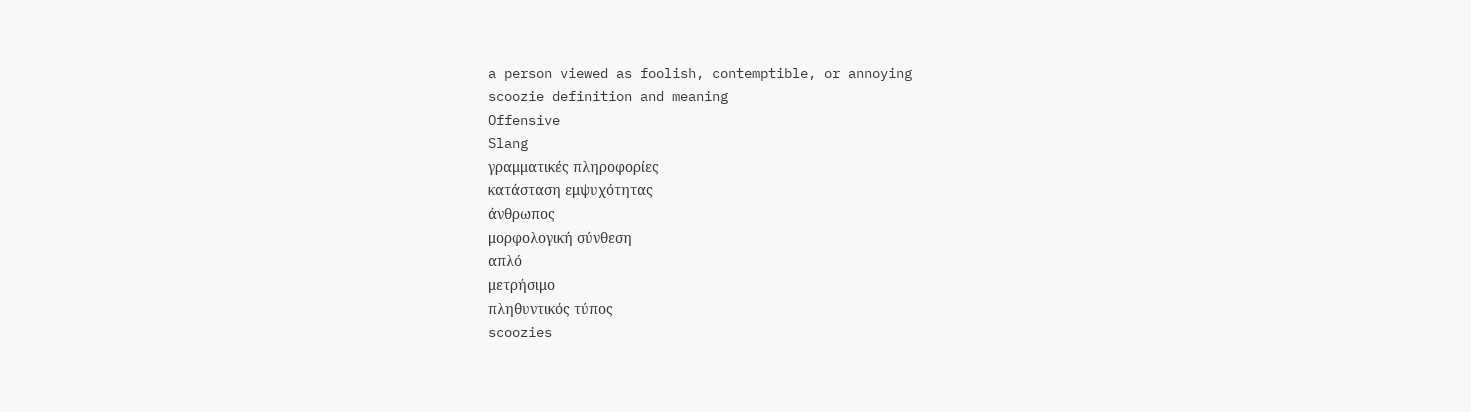a person viewed as foolish, contemptible, or annoying
scoozie definition and meaning
Offensive
Slang
γραμματικές πληροφορίες
κατάσταση εμψυχότητας
άνθρωπος
μορφολογική σύνθεση
απλό
μετρήσιμο
πληθυντικός τύπος
scoozies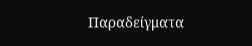Παραδείγματα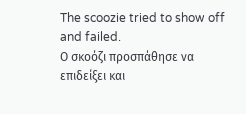The scoozie tried to show off and failed.
Ο σκοόζι προσπάθησε να επιδείξει και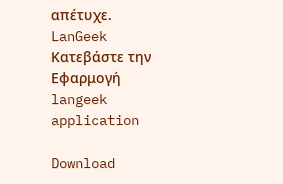απέτυχε.
LanGeek
Κατεβάστε την Εφαρμογή
langeek application

Download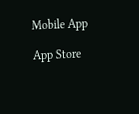Mobile App

App Store